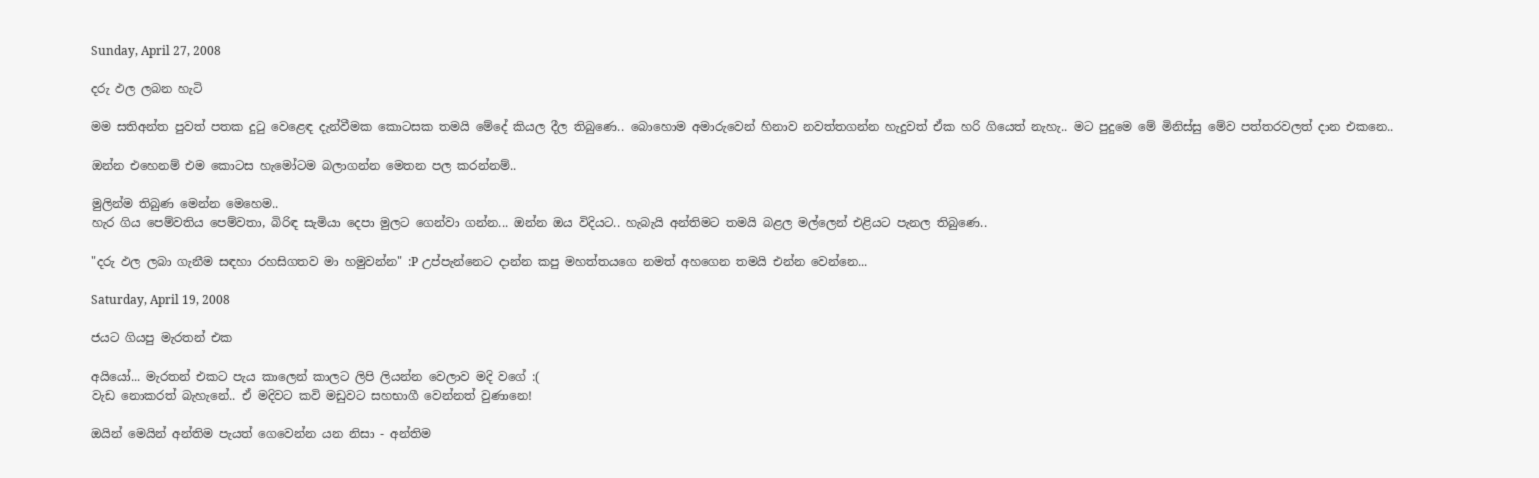Sunday, April 27, 2008

දරු ඵල ලබන හැටි

මම සතිඅන්ත පුවත් පතක දුටු වෙළෙඳ දැන්වීමක කොටසක තමයි මේදේ කියල දීල තිබුණෙ.. බොහොම අමාරුවෙන් හිනාව නවත්තගන්න හැදුවත් ඒක හරි ගියෙත් නැහැ.. මට පුදුමෙ මේ මිනිස්සු මේව පත්තරවලත් දාන එකනෙ..

ඔන්න එහෙනම් එම කොටස හැමෝටම බලාගන්න මෙතන පල කරන්නම්..

මුලින්ම තිබුණ මෙන්න මෙහෙම..
හැර ගිය පෙම්වතිය පෙම්වතා, බිරිඳ සැමියා දෙපා මුලට ගෙන්වා ගන්න... ඔන්න ඔය විදියට.. හැබැයි අන්තිමට තමයි බළල මල්ලෙන් එළියට පැනල තිබුණෙ..

"දරු ඵල ලබා ගැනීම සඳහා රහසිගතව මා හමුවන්න" :P උප්පැන්නෙට දාන්න කපු මහත්තයගෙ නමත් අහගෙන තමයි එන්න වෙන්නෙ...

Saturday, April 19, 2008

ජයට ගියපු මැරතන් එක

අයියෝ... මැරතන් එකට පැය කාලෙන් කාලට ලිපි ලියන්න වෙලාව මදි වගේ :(
වැඩ නොකරත් බැහැනේ.. ඒ මදිවට කවි මඩුවට සහභාගී වෙන්නත් වුණානෙ!

ඔයින් මෙයින් අන්තිම පැයත් ගෙවෙන්න යන නිසා - අන්තිම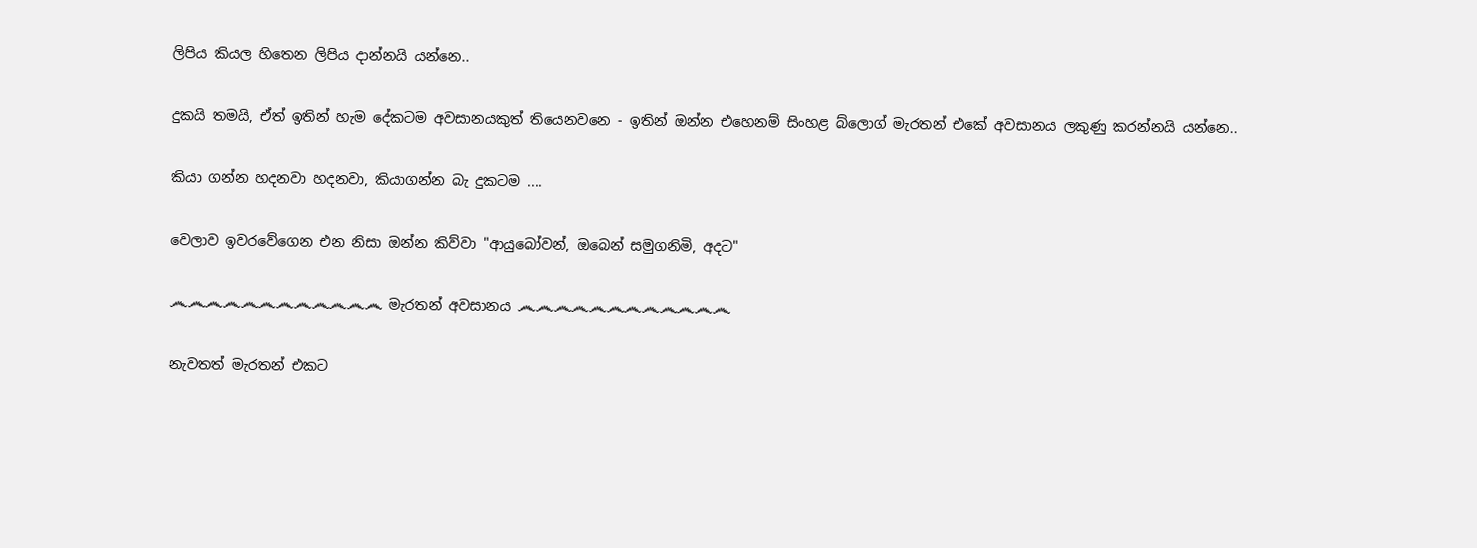ලිපිය කියල හිතෙන ලිපිය දාන්නයි යන්නෙ..

දුකයි තමයි, ඒත් ඉතින් හැම දේකටම අවසානයකුත් තියෙනවනෙ - ඉතින් ඔන්න එහෙනම් සිංහළ බ්ලොග් මැරතන් එකේ අවසානය ලකුණු කරන්නයි යන්නෙ..

කියා ගන්න හදනවා හදනවා, කියාගන්න බැ දුකටම ....

වෙලාව ඉවරවේගෙන එන නිසා ඔන්න කිව්වා "ආයුබෝවන්, ඔබෙන් සමුගනිමි, අදට"

෴෴෴෴෴෴෴෴෴෴෴෴ මැරතන් අවසානය ෴෴෴෴෴෴෴෴෴෴෴෴

නැවතත් මැරතන් එකට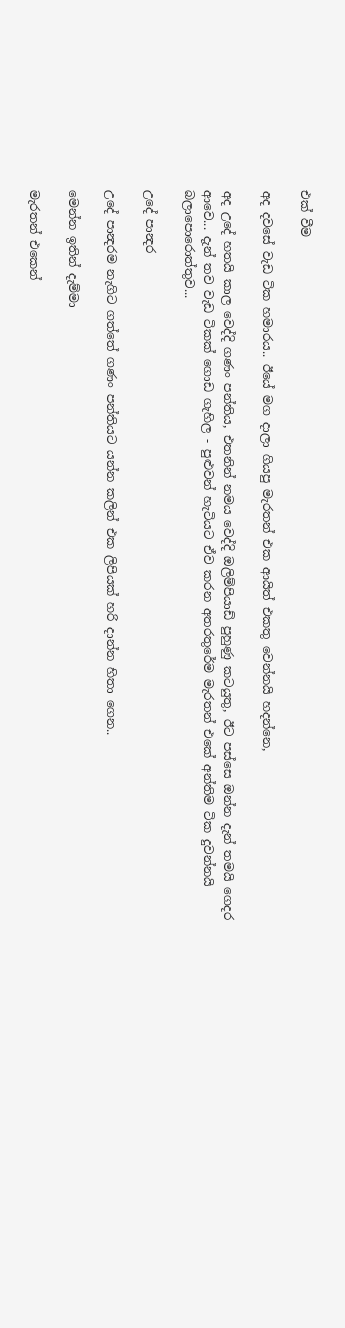එක් වීම

අද දවසේ වැඩ ටික හමාරය.. ඊයේ මග දාලා ගියපු මැරතන් එක ආයිත් එකතු වෙන්නයි හදන්නෙ,

අද උදේ හතයි කාල වෙද්දි ගණං පන්තිය, එතනින් නමය වෙද්දි ඔලිම්පියාඩ් පුහුණු කටයුතු, ඊට පස්සෙ ඔන්න දැන් තමයි ගෙදර ආවෙ... දැන් තව වැඩ ටිකක් ගොඩ ගැහිල - පුළුවන් හැටියට ඒව කරන අතරතුරේම මැරතන් එකේ අන්තිම ටික දුවන්නයි බලාපොරොත්තුව...

උදේ පාන්‍දර

උදේ පාන්‍දරම නැගිට ගත්තේ ගණං පන්තියට යන්න කලින් එක ලිපියක් හරි දාන්න හිතා ගෙන..

මෙන්න ඉතින් දැම්මා

මැරතන් එකෙන්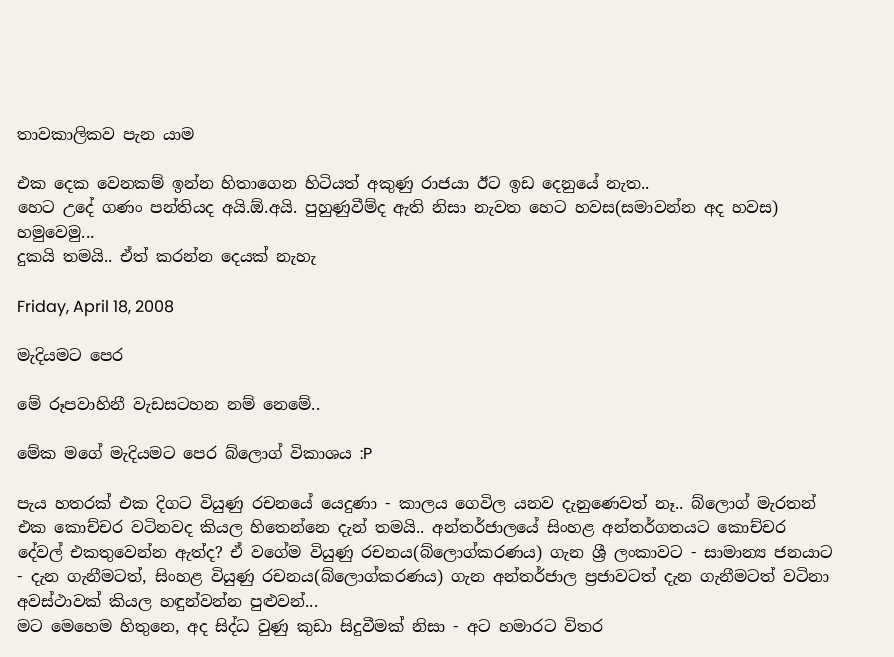තාවකාලිකව පැන යාම

එක දෙක වෙනකම් ඉන්න හිතාගෙන හිටියත් අකුණු රාජයා ඊට ඉඩ දෙනුයේ නැත..
හෙට උදේ ගණං පන්තියද අයි.ඕ.අයි. පුහුණුවීම්ද ඇති නිසා නැවත හෙට හවස(සමාවන්න අද හවස) හමුවෙමු...
දුකයි තමයි.. ඒත් කරන්න දෙයක් නැහැ

Friday, April 18, 2008

මැදියමට පෙර

මේ රූපවාහිනී වැඩසටහන නම් නෙමේ..

මේක මගේ මැදියමට පෙර බ්ලොග් විකාශය :P

පැය හතරක් එක දිගට වියුණු රචනයේ යෙදුණා - කාලය ගෙවිල යනව දැනුණෙවත් නෑ.. බ්ලොග් මැරතන් එක කොච්චර වටිනවද කියල හිතෙන්නෙ දැන් තමයි.. අන්තර්ජාලයේ සිංහළ අන්තර්ගතයට කොච්චර දේවල් එකතුවෙන්න ඇත්ද? ඒ වගේම වියුණු රචනය(බ්ලොග්කරණය) ගැන ශ්‍රී ලංකාවට - සාමාන්‍ය ජනයාට - දැන ගැනීමටත්, සිංහළ වියුණු රචනය(බ්ලොග්කරණය) ගැන අන්තර්ජාල ප්‍රජාවටත් දැන ගැනීමටත් වටිනා අවස්ථාවක් කියල හඳුන්වන්න පුළුවන්...
මට මෙහෙම හිතුනෙ, අද සිද්ධ වුණු කුඩා සිදුවීමක් නිසා - අට හමාරට විතර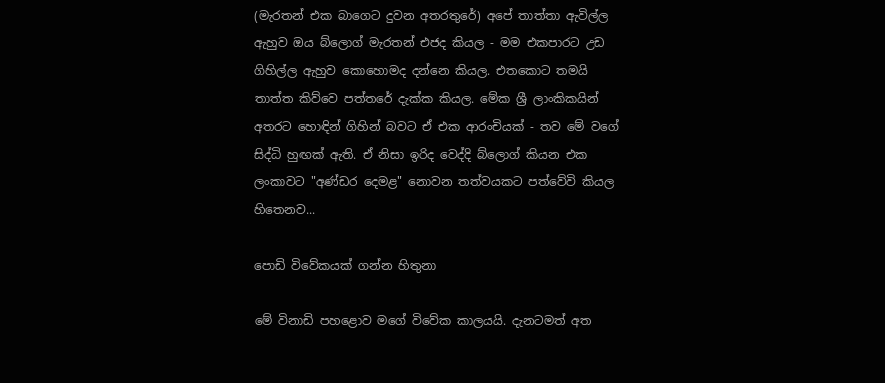(මැරතන් එක බාගෙට දුවන අතරතුරේ) අපේ තාත්තා ඇවිල්ල ඇහුව ඔය බ්ලොග් මැරතන් එජද කියල - මම එකපාරට උඩ ගිහිල්ල ඇහුව කොහොමද දන්නෙ කියල. එතකොට තමයි තාත්ත කිව්වෙ පත්තරේ දැක්ක කියල. මේක ශ්‍රී ලාංකිකයින් අතරට හොඳින් ගිහින් බවට ඒ එක ආරංචියක් - තව මේ වගේ සිද්ධි හුඟක් ඇති. ඒ නිසා ඉරිද වෙද්දි බ්ලොග් කියන එක ලංකාවට "අණ්ඩර දෙමළ" නොවන තත්වයකට පත්වේවි කියල හිතෙනව...

පොඩි විවේකයක් ගන්න හිතුනා

මේ විනාඩි පහළොව මගේ විවේක කාලයයි. දැනටමත් අත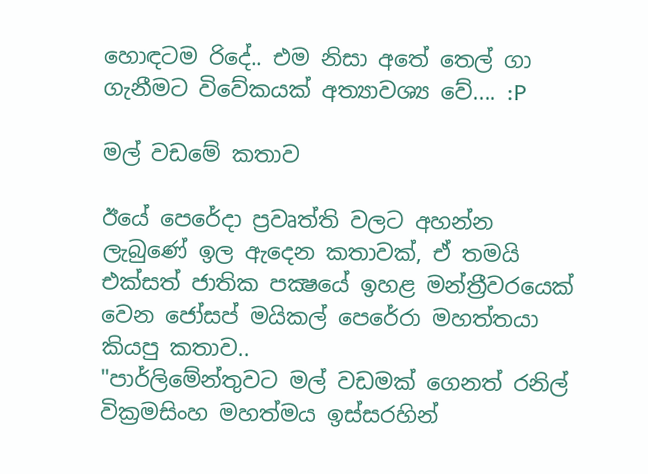හොඳටම රිදේ.. එම නිසා අතේ තෙල් ගා ගැනීමට විවේකයක් අත්‍යාවශ්‍ය වේ.... :P

මල් වඩමේ කතාව

ඊයේ පෙරේදා ප්‍රවෘත්ති වලට අහන්න ලැබුණේ ඉල ඇදෙන කතාවක්, ඒ තමයි එක්සත් ජාතික පක්‍ෂයේ ඉහළ මන්ත්‍රීවරයෙක් වෙන ජෝසප් මයිකල් පෙරේරා මහත්තයා කියපු කතාව..
"පාර්ලිමේන්තුවට මල් වඩමක් ගෙනත් රනිල් වික්‍රමසිංහ මහත්මය ඉස්සරහින්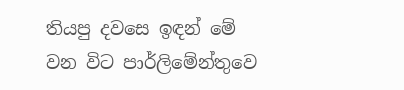තියපු දවසෙ ඉඳන් මේ වන විට පාර්ලිමේන්තුවෙ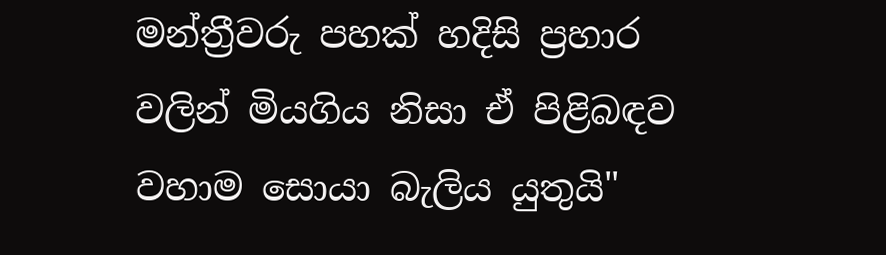මන්ත්‍රීවරු පහක් හදිසි ප්‍රහාර වලින් මියගිය නිසා ඒ පිළිබඳව වහාම සොයා බැලිය යුතුයි"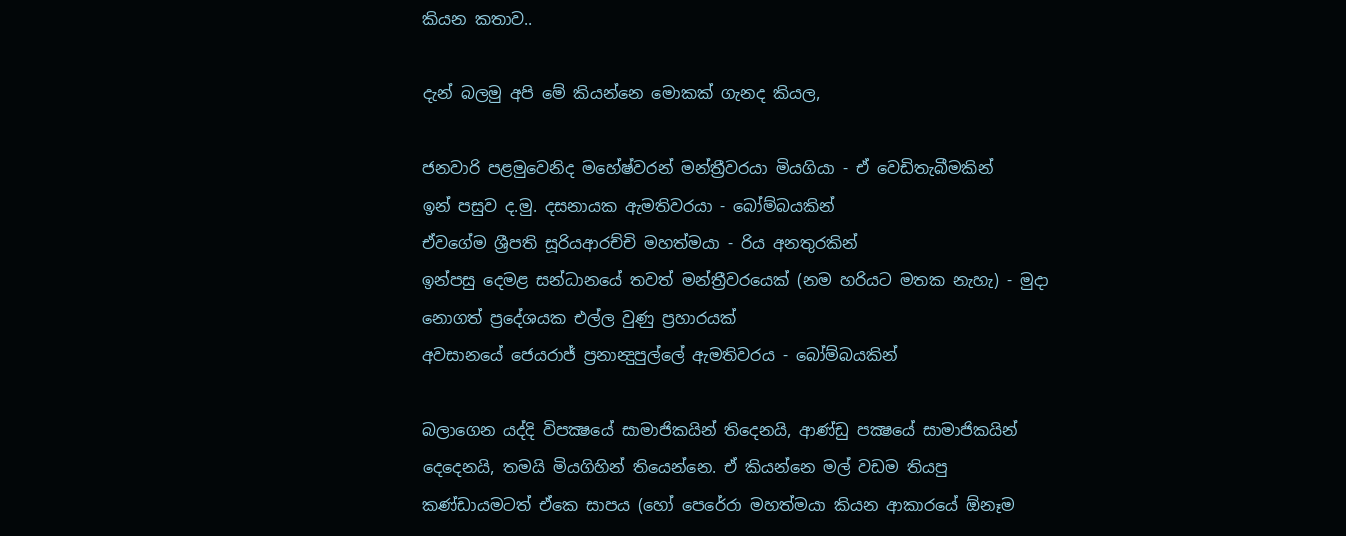කියන කතාව..

දැන් බලමු අපි මේ කියන්නෙ මොකක් ගැනද කියල,

ජනවාරි පළමුවෙනිද මහේෂ්වරන් මන්ත්‍රීවරයා මියගියා - ඒ වෙඩිතැබීමකින්
ඉන් පසුව ද.මු. දසනායක ඇමතිවරයා - බෝම්බයකින්
ඒවගේම ශ්‍රීපති සූරියආරච්චි මහත්මයා - රිය අනතුරකින්
ඉන්පසු දෙමළ සන්ධානයේ තවත් මන්ත්‍රීවරයෙක් (නම හරියට මතක නැහැ) - මුදා නොගත් ප්‍රදේශයක එල්ල වුණු ප්‍රහාරයක්
අවසානයේ ජෙයරාජ් ප්‍රනාන්‍දුපුල්ලේ ඇමතිවරය - බෝම්බයකින්

බලාගෙන යද්දි විපක්‍ෂයේ සාමාජිකයින් තිදෙනයි, ආණ්ඩු පක්‍ෂයේ සාමාජිකයින් දෙදෙනයි, තමයි මියගිහින් තියෙන්නෙ. ඒ කියන්නෙ මල් වඩම තියපු කණ්ඩායමටත් ඒකෙ සාපය (හෝ පෙරේරා මහත්මයා කියන ආකාරයේ ඕනෑම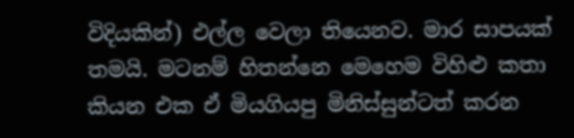විදියකින්) එල්ල වෙලා තියෙනව. මාර සාපයක් තමයි. මටනම් හිතන්නෙ මෙහෙම විහිළු කතා කියන එක ඒ මියගියපු මිනිස්සුන්ටත් කරන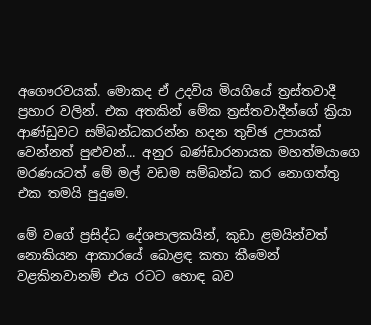අගෞරවයක්. මොකද ඒ උදවිය මියගියේ ත්‍රස්තවාදී ප්‍රහාර වලින්. එක අතකින් මේක ත්‍රස්තවාදීන්ගේ ක්‍රියා ආණ්ඩුවට සම්බන්ධකරන්න හදන තුච්ඡ උපායක් වෙන්නත් පුළුවන්... අනුර බණ්ඩාරනායක මහත්මයාගෙ මරණයටත් මේ මල් වඩම සම්බන්ධ කර නොගත්තු එක තමයි පුදුමෙ.

මේ වගේ ප්‍රසිද්ධ දේශපාලකයින්, කුඩා ළමයින්වත් නොකියන ආකාරයේ බොළඳ කතා කීමෙන් වළකිනවානම් එය රටට හොඳ බව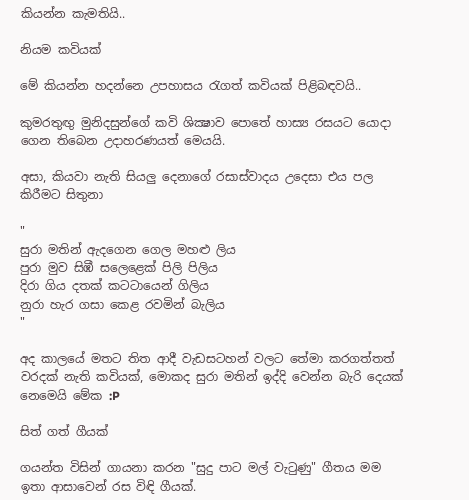කියන්න කැමතියි..

නියම කවියක්

මේ කියන්න හදන්නෙ උපහාසය රැගත් කවියක් පිළිබඳවයි..

කුමරතුඟු මුනිදසුන්ගේ කවි ශික්‍ෂාව පොතේ හාස්‍ය රසයට යොදා ගෙන තිබෙන උදාහරණයත් මෙයයි.

අසා, කියවා නැති සියලු දෙනාගේ රසාස්වාදය උදෙසා එය පල කිරීමට සිතුනා

"
සුරා මතින් ඇදගෙන ගෙල මහළු ලිය
පුරා මුව සිඹී සලෙළෙක් පිලි පිලිය
දිරා ගිය දතක් කටටායෙන් ගිලිය
නුරා හැර ගසා කෙළ රවමින් බැලිය
"

අද කාලයේ මතට තිත ආදී වැඩසටහන් වලට තේමා කරගත්තත් වරදක් නැති කවියක්, මොකද සුරා මතින් ඉද්දි වෙන්න බැරි දෙයක් නෙමෙයි මේක :P

සිත් ගත් ගීයක්

ගයන්ත විසින් ගායනා කරන "සුදු පාට මල් වැටුණු" ගීතය මම ඉතා ආසාවෙන් රස විඳි ගීයක්.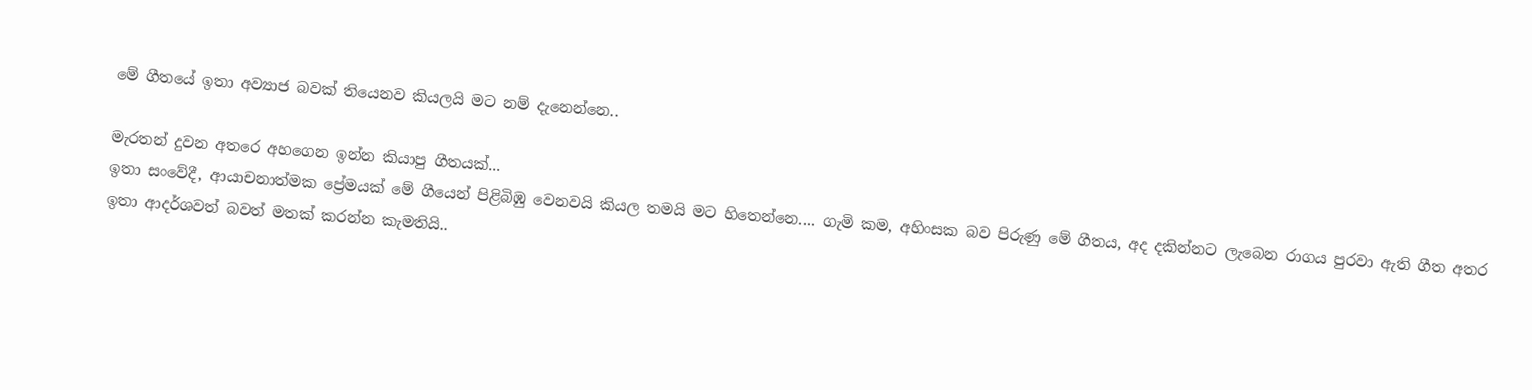මේ ගීතයේ ඉතා අව්‍යාජ බවක් තියෙනව කියලයි මට නම් දැනෙන්නෙ..

මැරතන් දුවන අතරෙ අහගෙන ඉන්න කියාපු ගීතයක්...
ඉතා සංවේදී, ආයාචනාත්මක ප්‍රේමයක් මේ ගීයෙන් පිළිබිඹු වෙනවයි කියල තමයි මට හිතෙන්නෙ.... ගැමි කම, අහිංසක බව පිරුණු මේ ගීතය, අද දකින්නට ලැබෙන රාගය පුරවා ඇති ගීත අතර ඉතා ආදර්ශවත් බවත් මතක් කරන්න කැමතියි..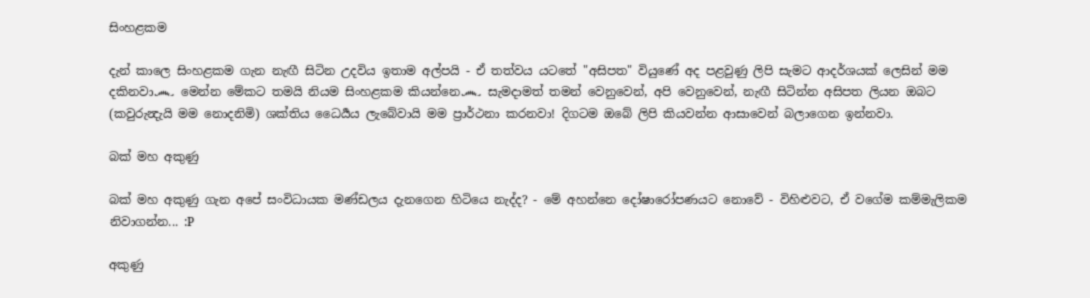සිංහළකම

දැන් කාලෙ සිංහළකම ගැන නැඟී සිටින උදවිය ඉතාම අල්පයි - ඒ තත්වය යටතේ "අසිපත" වියුණේ අද පළවුණු ලිපි සැමට ආදර්ශයක් ලෙසින් මම දකිනවා෴ මෙන්න මේකට තමයි නියම සිංහළකම කියන්නෙ෴ සැමදාමත් තමන් වෙනුවෙන්, අපි වෙනුවෙන්, නැඟී සිටින්න අසිපත ලියන ඔබට (කවුරුන්‍දැයි මම නොදනිමි) ශක්තිය ධෛර්‍යය ලැබේවායි මම ප්‍රාර්ථනා කරනවා! දිගටම ඔබේ ලිපි කියවන්න ආසාවෙන් බලාගෙන ඉන්නවා.

බක් මහ අකුණු

බක් මහ අකුණු ගැන අපේ සංවිධායක මණ්ඩලය දැනගෙන හිටියෙ නැද්ද? - මේ අහන්නෙ දෝෂාරෝපණයට නොවේ - විහිළුවට, ඒ වගේම කම්මැලිකම නිවාගන්න... :P

අකුණු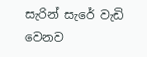සැරින් සැරේ වැඩි වෙනව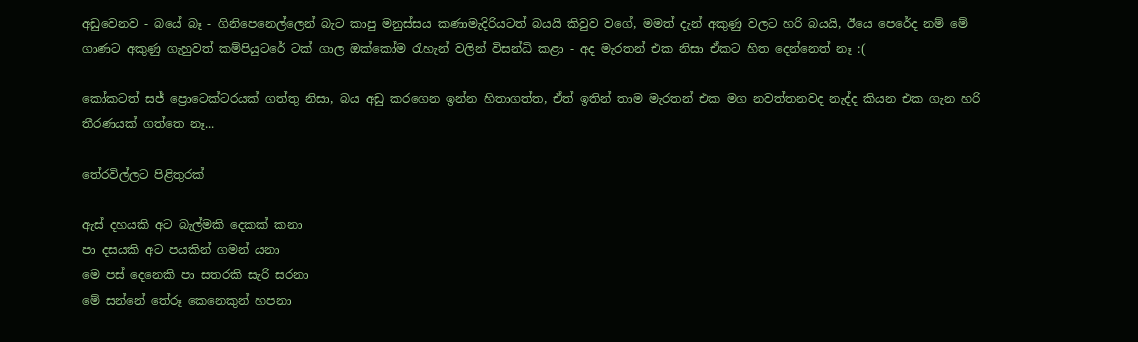අඩුවෙනව - බයේ බෑ - ගිනිපෙනෙල්ලෙන් බැට කාපු මනුස්සය කණාමැදිරියටත් බයයි කිවුව වගේ, මමත් දැන් අකුණු වලට හරි බයයි, ඊයෙ පෙරේද නම් මේ ගාණට අකුණු ගැහුවත් කම්පියුටරේ ටක් ගාල ඔක්කෝම රැහැන් වලින් විසන්ධි කළා - අද මැරතන් එක නිසා ඒකට හිත දෙන්නෙත් නෑ :(

කෝකටත් සජ් ප්‍රොටෙක්ටරයක් ගත්තු නිසා, බය අඩු කරගෙන ඉන්න හිතාගත්ත, ඒත් ඉතින් තාම මැරතන් එක මග නවත්තනවද නැද්ද කියන එක ගැන හරි තීරණයක් ගත්තෙ නෑ...

තේරවිල්ලට පිළිතුරක්

ඇස් දහයකි අට බැල්මකි දෙකක් කනා
පා දසයකි අට පයකින් ගමන් යනා
මෙ පස් දෙනෙකි පා සතරකි සැරි සරනා
මේ සන්නේ තේරූ කෙනෙකුන් හපනා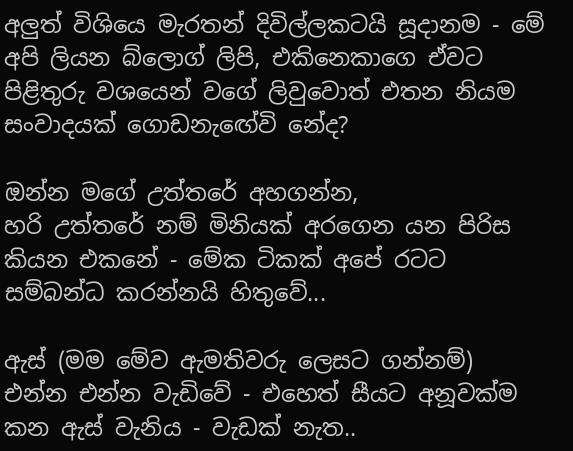අලුත් විශියෙ මැරතන් දිවිල්ලකටයි සූදානම - මේ අපි ලියන බ්ලොග් ලිපි, එකිනෙකාගෙ ඒවට පිළිතුරු වශයෙන් වගේ ලිවුවොත් එතන නියම සංවාදයක් ගොඩනැඟේවි නේද?

ඔන්න මගේ උත්තරේ අහගන්න,
හරි උත්තරේ නම් මිනියක් අරගෙන යන පිරිස කියන එකනේ - මේක ටිකක් අපේ රටට සම්බන්ධ කරන්නයි හිතුවේ...

ඇස් (මම මේව ඇමතිවරු ලෙසට ගන්නම්) එන්න එන්න වැඩිවේ - එහෙත් සීයට අනූවක්ම කන ඇස් වැනිය - වැඩක් නැත..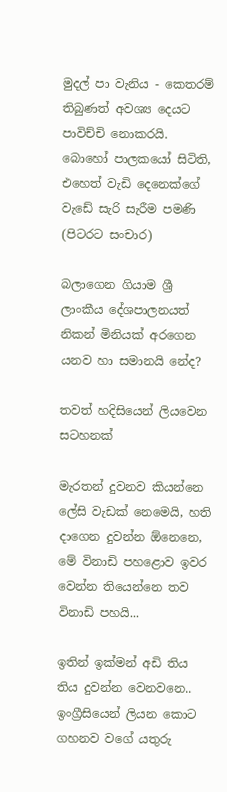මුදල් පා වැනිය - කෙතරම් තිබුණත් අවශ්‍ය දෙයට පාවිච්චි නොකරයි.
බොහෝ පාලකයෝ සිටිති, එහෙත් වැඩි දෙනෙක්ගේ වැඩේ සැරි සැරීම පමණි (පිටරට සංචාර)

බලාගෙන ගියාම ශ්‍රී ලාංකීය දේශපාලනයත් නිකන් මිනියක් අරගෙන යනව හා සමානයි නේද?

තවත් හදිසියෙන් ලියවෙන සටහනක්

මැරතන් දුවනව කියන්නෙ ලේසි වැඩක් නෙමෙයි, හති දාගෙන දුවන්න ඕනෙනෙ, මේ විනාඩි පහළොව ඉවර වෙන්න තියෙන්නෙ තව විනාඩි පහයි...

ඉතින් ඉක්මන් අඩි තිය තිය දුවන්න වෙනවනෙ.. ඉංග්‍රීසියෙන් ලියන කොට ගහනව වගේ යතුරු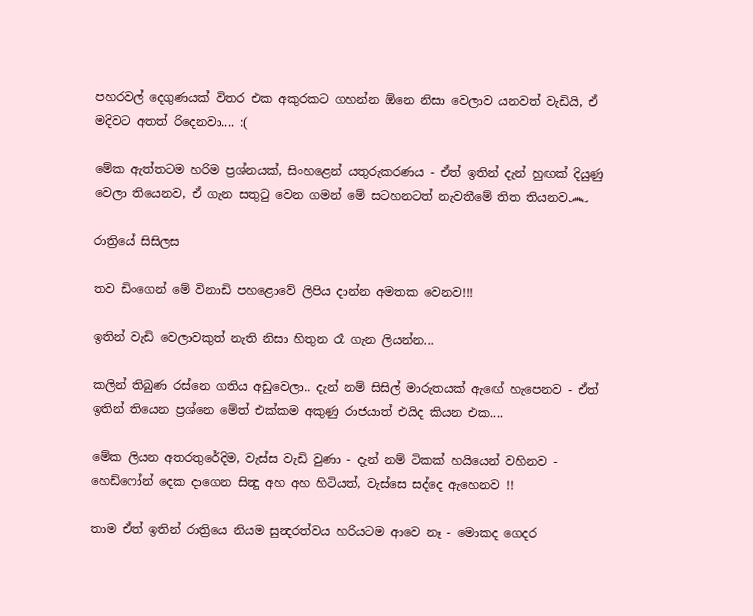පහරවල් දෙගුණයක් විතර එක අකුරකට ගහන්න ඕනෙ නිසා වෙලාව යනවත් වැඩියි, ඒ මදිවට අතත් රිදෙනවා.... :(

මේක ඇත්තටම හරිම ප්‍රශ්නයක්, සිංහළෙන් යතුරුකරණය - ඒත් ඉතින් දැන් හුඟක් දියුණු වෙලා තියෙනව, ඒ ගැන සතුටු වෙන ගමන් මේ සටහනටත් නැවතීමේ තිත තියනව෴

රාත්‍රියේ සිසිලස

තව ඩිංගෙන් මේ විනාඩි පහළොවේ ලිපිය දාන්න අමතක වෙනව!!!

ඉතින් වැඩි වෙලාවකුත් නැති නිසා හිතුන රෑ ගැන ලියන්න...

කලින් තිබුණ රස්නෙ ගතිය අඩුවෙලා.. දැන් නම් සිසිල් මාරුතයක් ඇඟේ හැපෙනව - ඒත් ඉතින් තියෙන ප්‍රශ්නෙ මේත් එක්කම අකුණු රාජයාත් එයිද කියන එක....

මේක ලියන අතරතුරේදිම, වැස්ස වැඩි වුණා - දැන් නම් ටිකක් හයියෙන් වහිනව - හෙඩ්ෆෝන් දෙක දාගෙන සින්‍දු අහ අහ හිටියත්, වැස්සෙ සද්දෙ ඇහෙනව !!

තාම ඒත් ඉතින් රාත්‍රියෙ නියම සුන්‍දරත්වය හරියටම ආවෙ නෑ - මොකද ගෙදර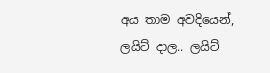අය තාම අවදියෙන්, ලයිට් දාල.. ලයිට්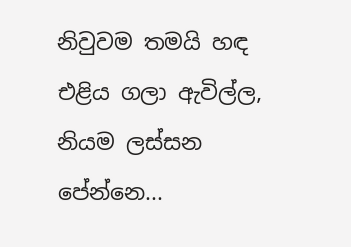නිවුවම තමයි හඳ එළිය ගලා ඇවිල්ල, නියම ලස්සන පේන්නෙ...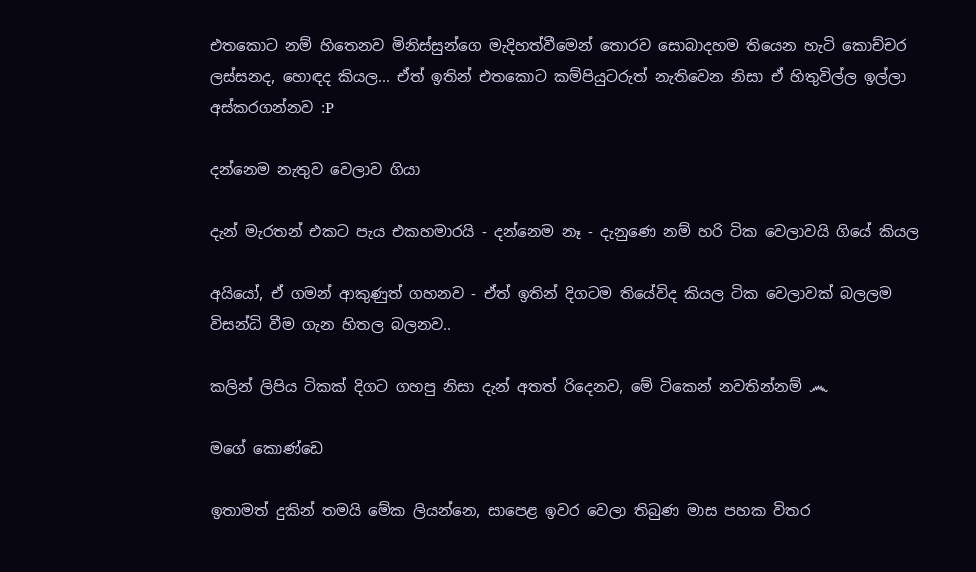එතකොට නම් හිතෙනව මිනිස්සුන්ගෙ මැදිහත්වීමෙන් තොරව සොබාදහම තියෙන හැටි කොච්චර ලස්සනද, හොඳද කියල... ඒත් ඉතින් එතකොට කම්පියුටරුත් නැතිවෙන නිසා ඒ හිතුවිල්ල ඉල්ලා අස්කරගන්නව :P

දන්නෙම නැතුව වෙලාව ගියා

දැන් මැරතන් එකට පැය එකහමාරයි - දන්නෙම නෑ - දැනුණෙ නම් හරි ටික වෙලාවයි ගියේ කියල

අයියෝ, ඒ ගමන් ආකුණුත් ගහනව - ඒත් ඉතින් දිගටම තියේවිද කියල ටික වෙලාවක් බලලම විසන්ධි වීම ගැන හිතල බලනව..

කලින් ලිපිය ටිකක් දිගට ගහපු නිසා දැන් අතත් රිදෙනව, මේ ටිකෙන් නවතින්නම් ෴

මගේ කොණ්ඩෙ

ඉතාමත් දුකින් තමයි මේක ලියන්නෙ, සාපෙළ ඉවර වෙලා තිබුණ මාස පහක විතර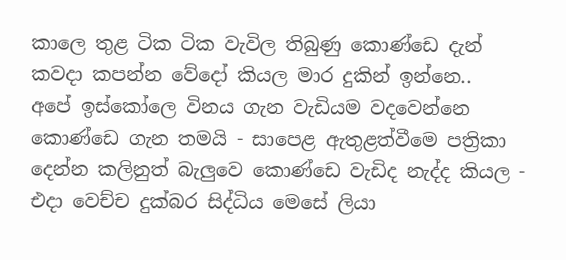කාලෙ තුළ ටික ටික වැවිල තිබුණු කොණ්ඩෙ දැන් කවදා කපන්න වේදෝ කියල මාර දුකින් ඉන්නෙ..
අපේ ඉස්කෝලෙ විනය ගැන වැඩියම වදවෙන්නෙ කොණ්ඩෙ ගැන තමයි - සාපෙළ ඇතුළත්වීමෙ පත්‍රිකා දෙන්න කලිනුත් බැලුවෙ කොණ්ඩෙ වැඩිද නැද්ද කියල - එදා වෙච්ච දුක්බර සිද්ධිය මෙසේ ලියා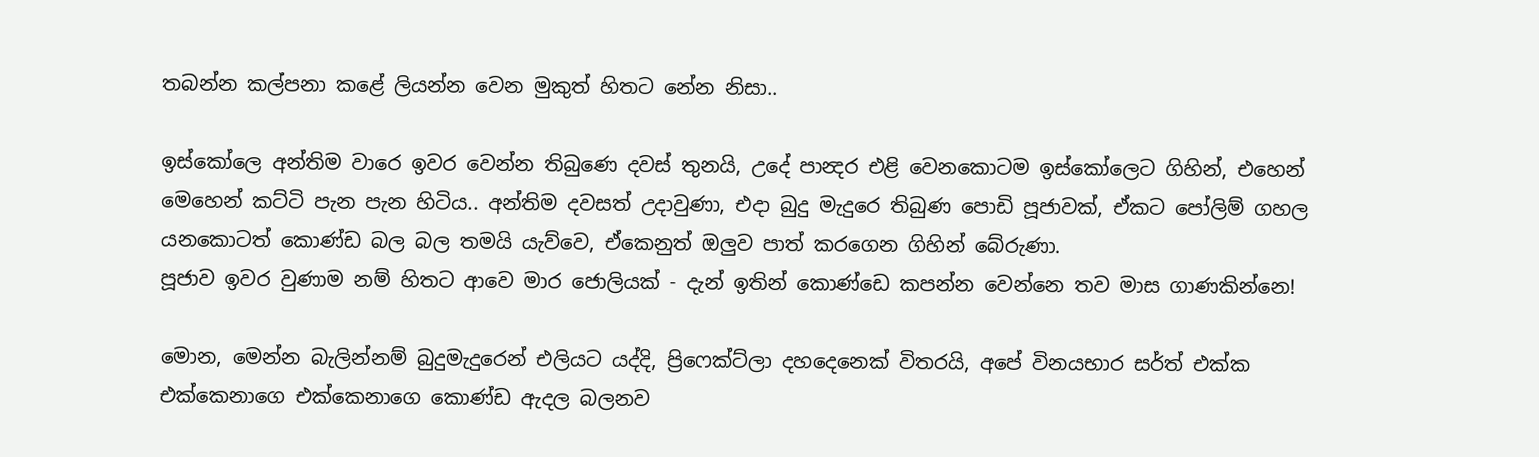තබන්න කල්පනා කළේ ලියන්න වෙන මුකුත් හිතට නේන නිසා..

ඉස්කෝලෙ අන්තිම වාරෙ ඉවර වෙන්න තිබුණෙ දවස් තුනයි, උදේ පාන්‍දර එළි වෙනකොටම ඉස්කෝලෙට ගිහින්, එහෙන් මෙහෙන් කට්ටි පැන පැන හිටිය.. අන්තිම දවසත් උදාවුණා, එදා බුදු මැදුරෙ තිබුණ පොඩි පූජාවක්, ඒකට පෝලිම් ගහල යනකොටත් කොණ්ඩ බල බල තමයි යැව්වෙ, ඒකෙනුත් ඔලුව පාත් කරගෙන ගිහින් බේරුණා.
පූජාව ඉවර වුණාම නම් හිතට ආවෙ මාර ජොලියක් - දැන් ඉතින් කොණ්ඩෙ කපන්න වෙන්නෙ තව මාස ගාණකින්නෙ!

මොන, මෙන්න බැලින්නම් බුදුමැදුරෙන් එලියට යද්දි, ප්‍රිෆෙක්ට්ලා දහදෙනෙක් විතරයි, අපේ විනයභාර සර්ත් එක්ක එක්කෙනාගෙ එක්කෙනාගෙ කොණ්ඩ ඇදල බලනව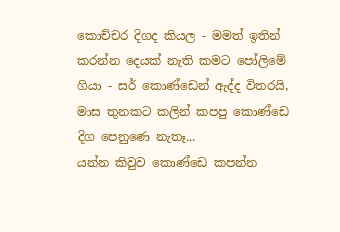කොච්චර දිගද කියල - මමත් ඉතින් කරන්න දෙයක් නැති කමට පෝලිමේ ගියා - සර් කොණ්ඩෙන් ඇද්ද විතරයි, මාස තුනකට කලින් කපපු කොණ්ඩෙ දිග පෙනුණෙ නැතෑ...
යන්න කිවුව කොණ්ඩෙ කපන්න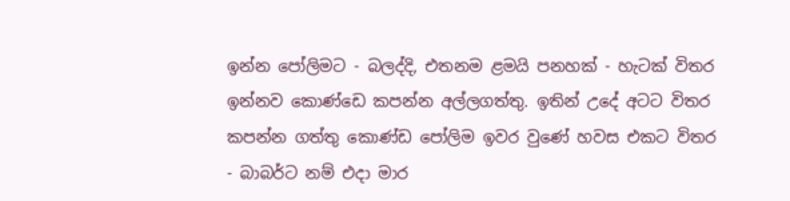ඉන්න පෝලිමට - බලද්දි, එතනම ළමයි පනහක් - හැටක් විතර ඉන්නව කොණ්ඩෙ කපන්න අල්ලගත්තු. ඉතින් උදේ අටට විතර කපන්න ගත්තු කොණ්ඩ පෝලිම ඉවර වුණේ හවස එකට විතර - බාබර්ට නම් එදා මාර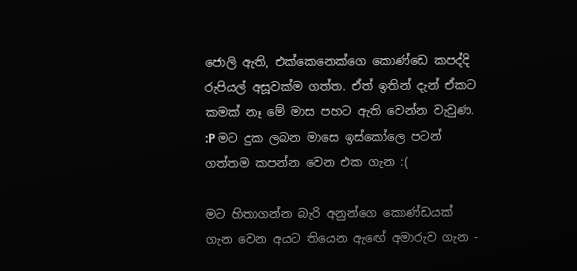ජොලි ඇති, එක්කෙනෙක්ගෙ කොණ්ඩෙ කපද්දි රුපියල් අසූවක්ම ගත්ත. ඒත් ඉතින් දැන් ඒකට කමක් නෑ මේ මාස පහට ඇති වෙන්න වැවුණ. :P මට දුක ලබන මාසෙ ඉස්කෝලෙ පටන් ගත්තම කපන්න වෙන එක ගැන :(

මට හිතාගන්න බැරි අනුන්ගෙ කොණ්ඩයක් ගැන වෙන අයට තියෙන ඇඟේ අමාරුව ගැන -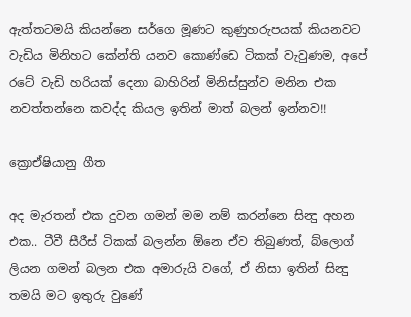ඇත්තටමයි කියන්නෙ සර්ගෙ මූණට කුණුහරුපයක් කියනවට වැඩිය මිනිහට කේන්ති යනව කොණ්ඩෙ ටිකක් වැවුණම, අපේ රටේ වැඩි හරියක් දෙනා බාහිරින් මිනිස්සුන්ව මනින එක නවත්තන්නෙ කවද්ද කියල ඉතින් මාත් බලන් ඉන්නව!!

ක්‍රොඒෂියානු ගීත

අද මැරතන් එක දුවන ගමන් මම නම් කරන්නෙ සින්‍දු අහන එක.. ටීවී සීරීස් ටිකක් බලන්න ඕනෙ ඒව තිබුණත්, බ්ලොග් ලියන ගමන් බලන එක අමාරුයි වගේ, ඒ නිසා ඉතින් සින්‍දු තමයි මට ඉතුරු වුණේ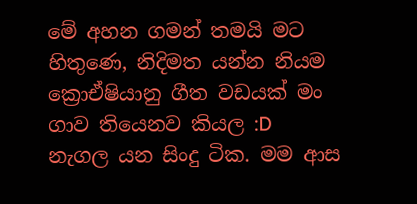මේ අහන ගමන් තමයි මට හිතුණෙ, නිදිමත යන්න නියම ක්‍රොඒෂියානු ගීත වඩයක් මං ගාව තියෙනව කියල :D
නැගල යන සිංදු ටික. මම ආස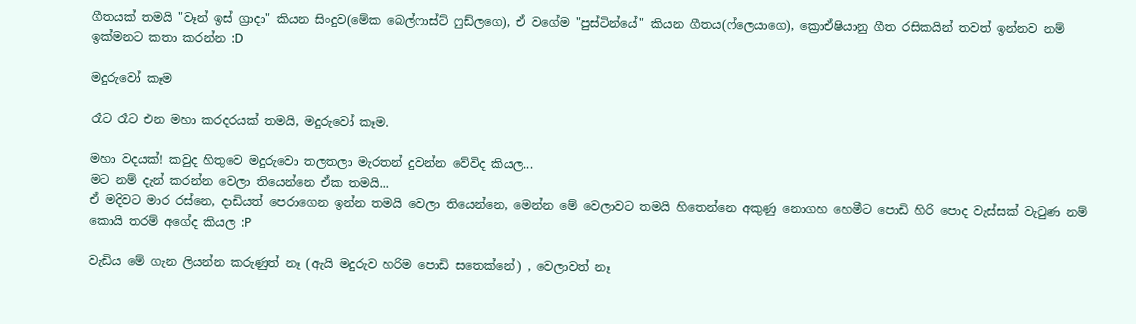ගීතයක් තමයි "වෑන් ඉස් ග්‍රාදා" කියන සිංදුව(මේක බෙල්ෆාස්ට් ෆුඩ්ලගෙ), ඒ වගේම "පුස්ටින්යේ" කියන ගීතය(ෆ්ලෙයාගෙ), ක්‍රොඒෂියානු ගීත රසිකයින් තවත් ඉන්නව නම් ඉක්මනට කතා කරන්න :D

මදුරුවෝ කෑම

රෑට රෑට එන මහා කරදරයක් තමයි, මදුරුවෝ කෑම.

මහා වදයක්! කවුද හිතුවෙ මදුරුවො තලතලා මැරතන් දුවන්න වේවිද කියල...
මට නම් දැන් කරන්න වෙලා තියෙන්නෙ ඒක තමයි...
ඒ මදිවට මාර රස්නෙ, දාඩියත් පෙරාගෙන ඉන්න තමයි වෙලා තියෙන්නෙ, මෙන්න මේ වෙලාවට තමයි හිතෙන්නෙ අකුණු නොගහ හෙමීට පොඩි හිරි පොද වැස්සක් වැටුණ නම් කොයි තරම් අගේද කියල :P

වැඩිය මේ ගැන ලියන්න කරුණුත් නෑ (ඇයි මදුරුව හරිම පොඩි සතෙක්නේ) , වෙලාවත් නෑ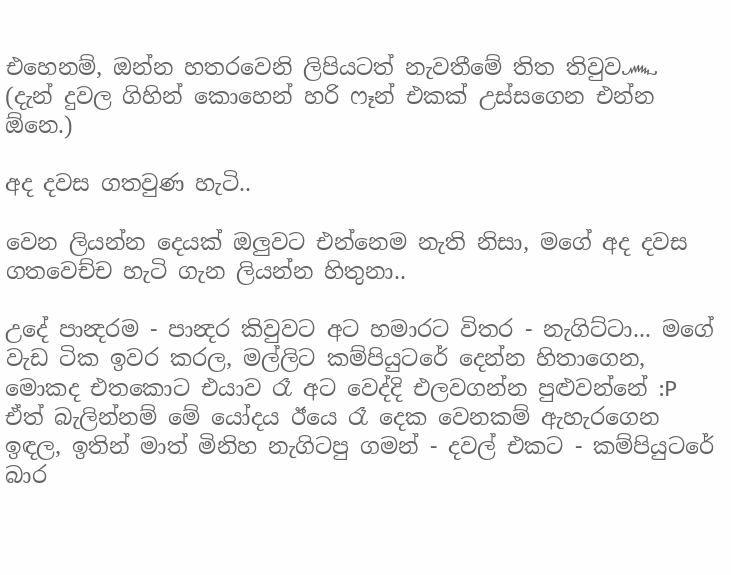එහෙනම්, ඔන්න හතරවෙනි ලිපියටත් නැවතීමේ තිත තිවුව෴ (දැන් දුවල ගිහින් කොහෙන් හරි ෆෑන් එකක් උස්සගෙන එන්න ඕනෙ.)

අද දවස ගතවුණ හැටි..

වෙන ලියන්න දෙයක් ඔලුවට එන්නෙම නැති නිසා, මගේ අද දවස ගතවෙච්ච හැටි ගැන ලියන්න හිතුනා..

උදේ පාන්‍දරම - පාන්‍දර කිවුවට අට හමාරට විතර - නැගිට්ටා... මගේ වැඩ ටික ඉවර කරල, මල්ලිට කම්පියුටරේ දෙන්න හිතාගෙන, මොකද එතකොට එයාව රෑ අට වෙද්දි එලවගන්න පුළුවන්නේ :P
ඒත් බැලින්නම් මේ යෝදය ඊයෙ රෑ දෙක වෙනකම් ඇහැරගෙන ඉඳල, ඉතින් මාත් මිනිහ නැගිටපු ගමන් - දවල් එකට - කම්පියුටරේ බාර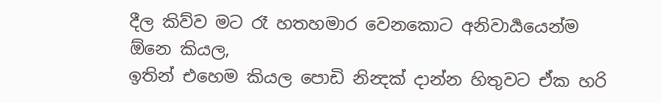දීල කිව්ව මට රෑ හතහමාර වෙනකොට අනිවාර්‍යයෙන්ම ඕනෙ කියල,
ඉතින් එහෙම කියල පොඩි නින්‍දක් දාන්න හිතුවට ඒක හරි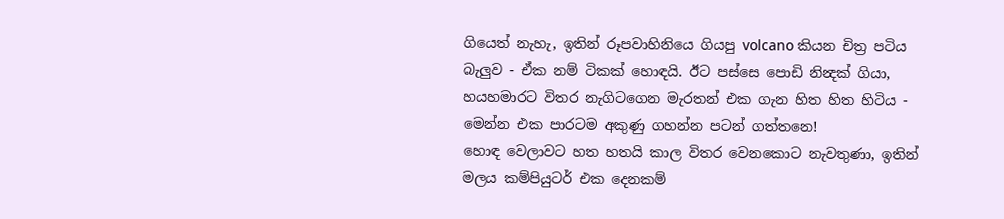ගියෙත් නැහැ, ඉතින් රූපවාහිනියෙ ගියපු volcano කියන චිත්‍ර පටිය බැලුව - ඒක නම් ටිකක් හොඳයි. ඊට පස්සෙ පොඩි නින්‍දක් ගියා, හයහමාරට විතර නැගිටගෙන මැරතන් එක ගැන හිත හිත හිටිය - මෙන්න එක පාරටම අකුණු ගහන්න පටන් ගත්තනෙ!
හොඳ වෙලාවට හත හතයි කාල විතර වෙනකොට නැවතුණා, ඉතින් මලය කම්පියුටර් එක දෙනකම්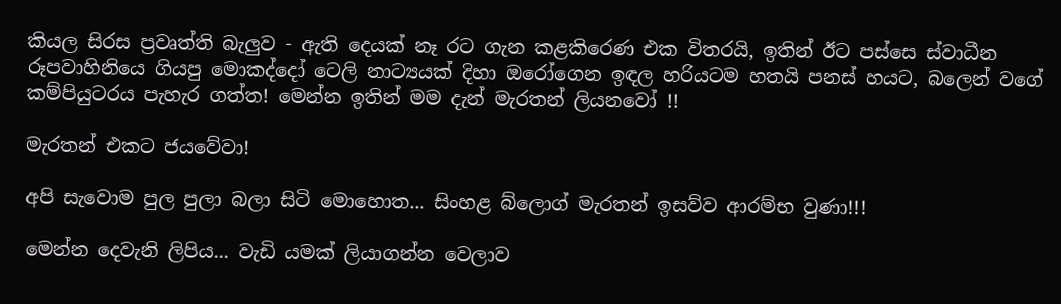කියල සිරස ප්‍රවෘත්ති බැලුව - ඇති දෙයක් නෑ රට ගැන කළකිරෙණ එක විතරයි, ඉතින් ඊට පස්සෙ ස්වාධීන රූපවාහිනියෙ ගියපු මොකද්දෝ ටෙලි නාට්‍යයක් දිහා ඔරෝගෙන ඉඳල හරියටම හතයි පනස් හයට, බලෙන් වගේ කම්පියුටරය පැහැර ගත්ත! මෙන්න ඉතින් මම දැන් මැරතන් ලියනවෝ !!

මැරතන් එකට ජයවේවා!

අපි සැවොම පුල පුලා බලා සිටි මොහොත... සිංහළ බ්ලොග් මැරතන් ඉසව්ව ආරම්භ වුණා!!!

මෙන්න දෙවැනි ලිපිය... වැඩි යමක් ලියාගන්න වෙලාව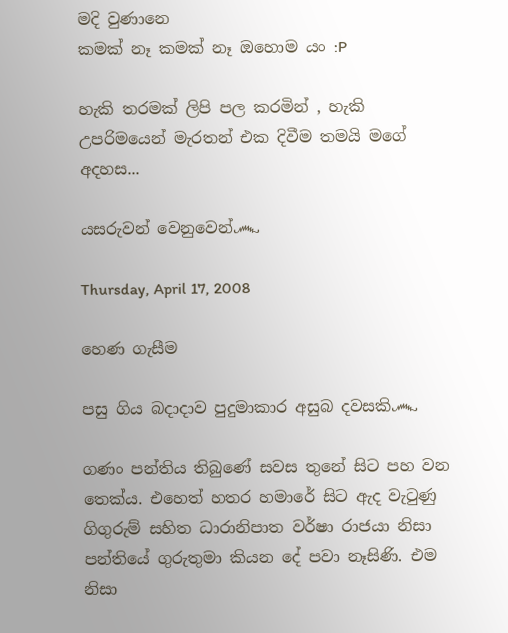මදි වුණානෙ
කමක් නෑ කමක් නෑ ඔහොම යං :P

හැකි තරමක් ලිපි පල කරමින් , හැකි උපරිමයෙන් මැරතන් එක දිවීම තමයි මගේ අදහස...

යසරුවන් වෙනුවෙන්෴

Thursday, April 17, 2008

හෙණ ගැසීම

පසු ගිය බදාදාව පුදුමාකාර අසුබ දවසකි෴

ගණං පන්තිය තිබුණේ සවස තුනේ සිට පහ වන තෙක්ය. එහෙත් හතර හමාරේ සිට ඇද වැටුණු ගිගුරුම් සහිත ධාරානිපාත වර්ෂා රාජයා නිසා පන්තියේ ගුරුතුමා කියන දේ පවා නෑසිණි. එම නිසා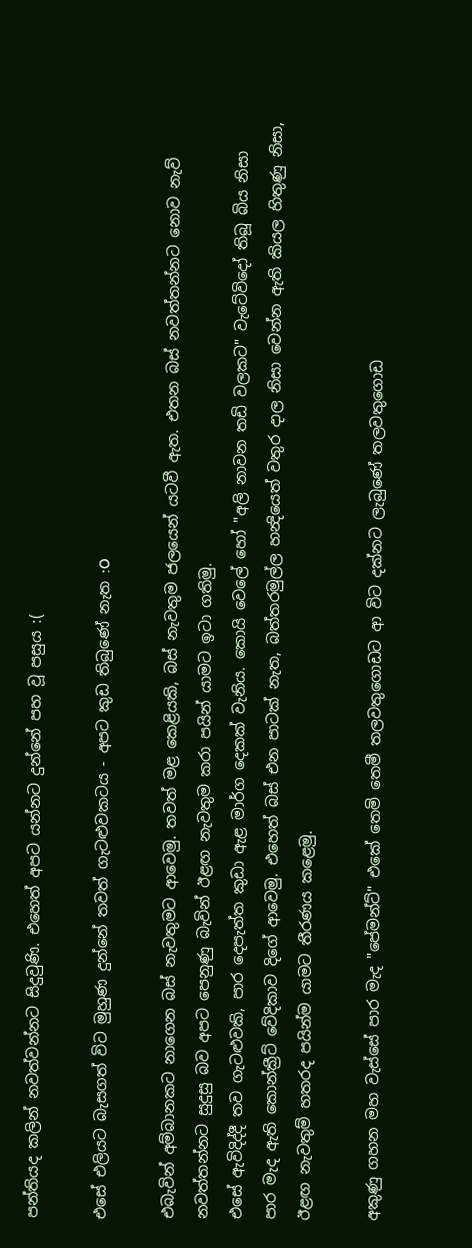පන්තියද කලින් නවත්වන්නට සිදුවුණි. එහෙත් අපට යන්නට දුන්නේ පහ වූ පසුය :(

එසේ එලියට බැසගත් විට මුහුණ දුන්නේ තවත් ගැටළුවකටය - අපට කුඩ තිබුණේ නැත :O

එබැවින් අම්බානකට නාගෙන බස් නැවතුමට ආවෙමු. තවත් මළ කෙළියකි, බස් නැවතුම ජලයෙන් යටවී ඇත. එතන බස් නවත්තන්නට නොව නැව් නවත්තන්නට සුදුසු බව අපට පෙනුණු බැවින් ඊළඟ නැවතුම කරා පයින් යාමට ඉටා ගතිමු.
එසේ ඇවිදිද්දී තව ගැටළුවකි, පාර දෙපැත්ත කුඩා ඇළ මාර්ග දෙකක් වැනිය. කොයි වෙලේ හෝ "අලි නාවන තඩි වලකට" වැටේවිදෝ තිබූ බිය නිසා පාර මැද ඇති කොන්ක්‍රීට් වේදිකාව දිගේ ආවෙමු. එහෙත් බස් එන පාටක් නැත, බත්තරමුල්ල හන්‍දියෙත් වතුර දාල නිසා වෙන්න ඇති කියල හිතුණු නිසා, ඊළඟ නැවතුම් හතරද පයින්ම යාමට තීරණය කළෙමු.

අකුණු ගහන මහ වැස්සේ පාර මැද "පේමන්ට්" එකේ තෙමි තෙමී තලවතුගොඩට ආ විට දක්නට ලැබුණේ තලවතුගොඩ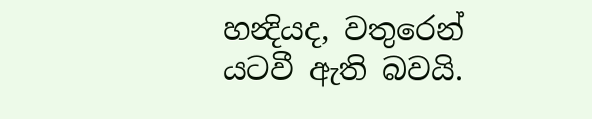හන්‍දියද, වතුරෙන් යටවී ඇති බවයි.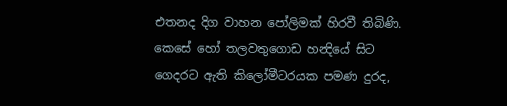එතනද දිග වාහන පෝලිමක් හිරවී තිබිණි. කෙසේ හෝ තලවතුගොඩ හන්‍දියේ සිට ගෙදරට ඇති කිලෝමීටරයක පමණ දුරද,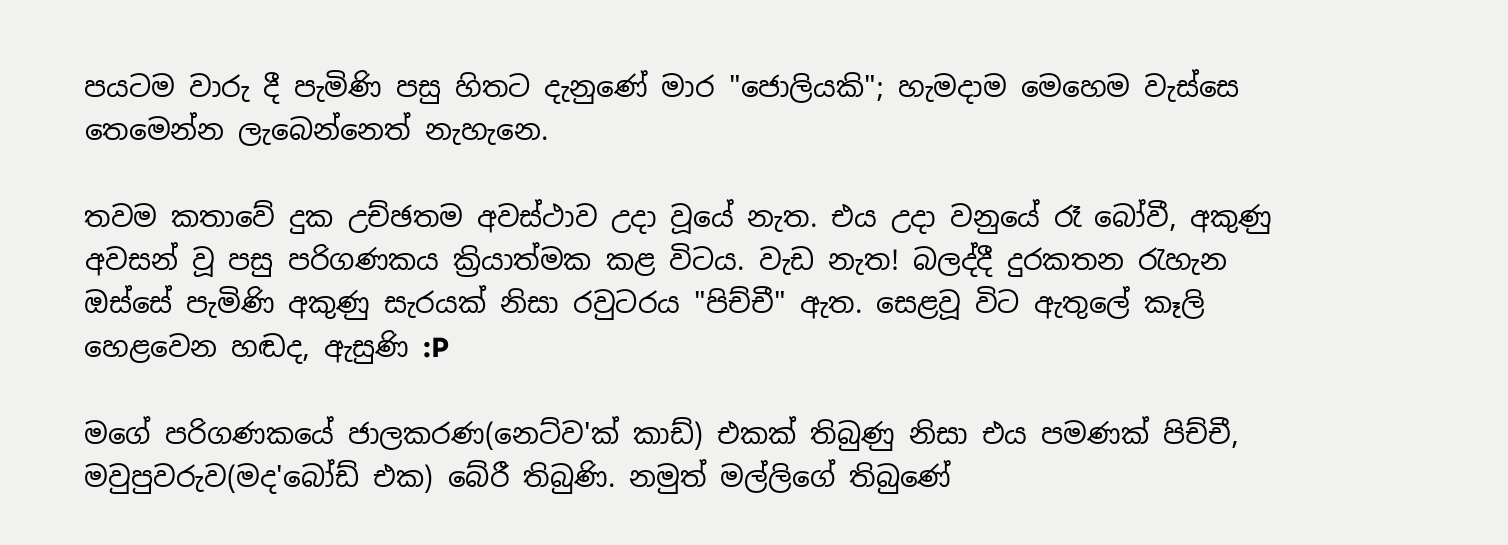පයටම වාරු දී පැමිණි පසු හිතට දැනුණේ මාර "ජොලියකි"; හැමදාම මෙහෙම වැස්සෙ තෙමෙන්න ලැබෙන්නෙත් නැහැනෙ.

තවම කතාවේ දුක උච්ඡතම අවස්ථාව උදා වූයේ නැත. එය උදා වනුයේ රෑ බෝවී, අකුණු අවසන් වූ පසු පරිගණකය ක්‍රියාත්මක කළ විටය. වැඩ නැත! බලද්දී දුරකතන රැහැන ඔස්සේ පැමිණි අකුණු සැරයක් නිසා රවුටරය "පිච්චී" ඇත. සෙළවූ විට ඇතුලේ කෑලි හෙළවෙන හඬද, ඇසුණි :P

මගේ පරිගණකයේ ජාලකරණ(නෙට්ව'ක් කාඩ්) එකක් තිබුණු නිසා එය පමණක් පිච්චී, මවුපුවරුව(මද'බෝඩ් එක) බේරී තිබුණි. නමුත් මල්ලිගේ තිබුණේ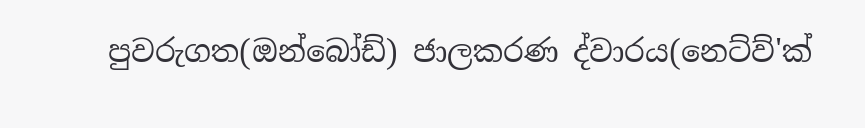පුවරුගත(ඔන්බෝඩ්) ජාලකරණ ද්වාරය(නෙට්ව්'ක්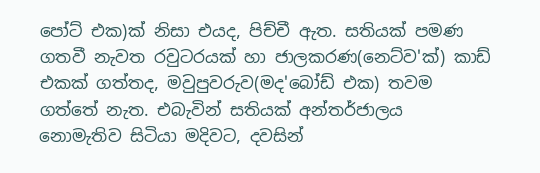පෝට් එක)ක් නිසා එයද, පිච්චී ඇත. සතියක් පමණ ගතවී නැවත රවුටරයක් හා ජාලකරණ(නෙට්ව'ක්) කාඩ් එකක් ගත්තද, මවුපුවරුව(මද'බෝඩ් එක) තවම ගත්තේ නැත. එබැවින් සතියක් අන්තර්ජාලය නොමැතිව සිටියා මදිවට, දවසින්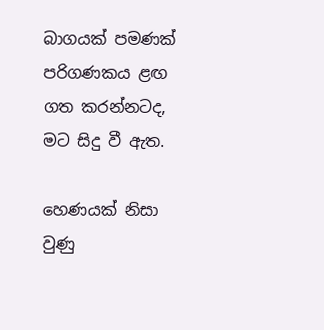බාගයක් පමණක් පරිගණකය ළඟ ගත කරන්නටද, මට සිදු වී ඇත.

හෙණයක් නිසා වුණු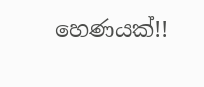හෙණයක්!!